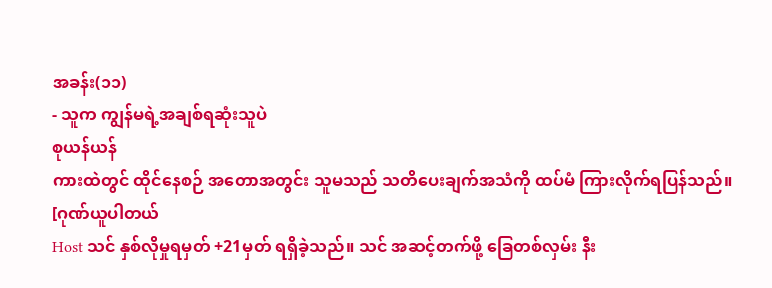အခန်း(၁၁)
- သူက ကျွန်မရဲ့အချစ်ရဆုံးသူပဲ
စုယန်ယန်
ကားထဲတွင် ထိုင်နေစဉ် အတောအတွင်း သူမသည် သတိပေးချက်အသံကို ထပ်မံ ကြားလိုက်ရပြန်သည်။
[ဂုဏ်ယူပါတယ်
Host သင် နှစ်လိုမှုရမှတ် +21မှတ် ရရှိခဲ့သည်။ သင် အဆင့်တက်ဖို့ ခြေတစ်လှမ်း နီး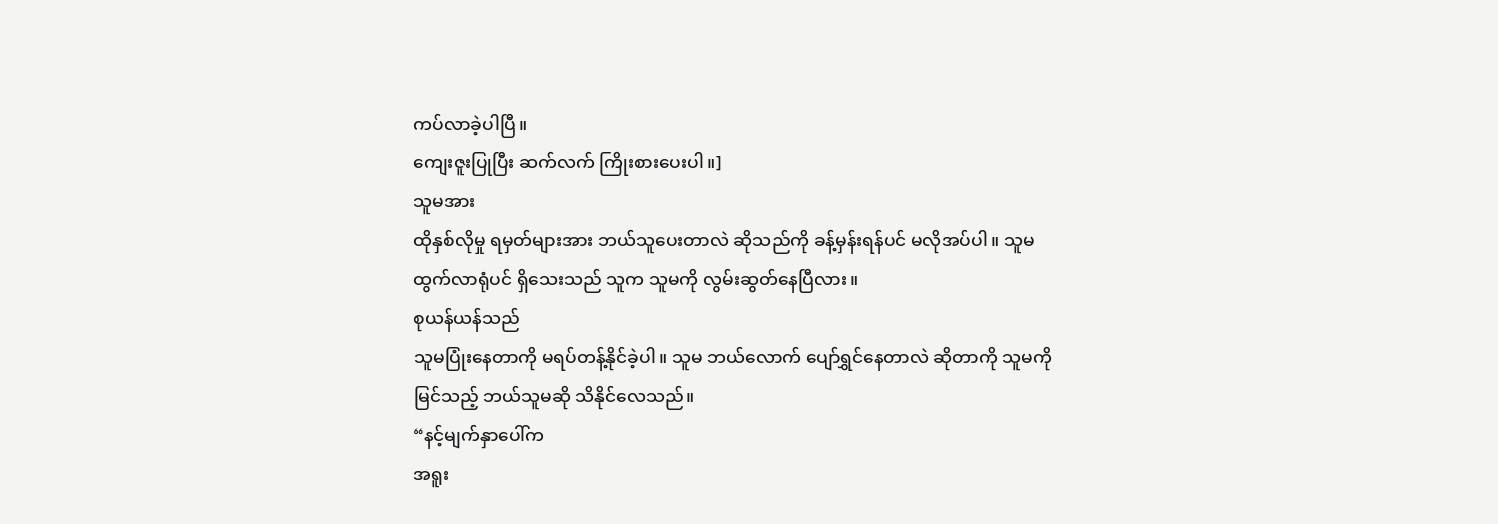ကပ်လာခဲ့ပါပြီ။
ကျေးဇူးပြုပြီး ဆက်လက် ကြိုးစားပေးပါ။]
သူမအား
ထိုနှစ်လိုမှု ရမှတ်များအား ဘယ်သူပေးတာလဲ ဆိုသည်ကို ခန့်မှန်းရန်ပင် မလိုအပ်ပါ။ သူမ
ထွက်လာရုံပင် ရှိသေးသည် သူက သူမကို လွမ်းဆွတ်နေပြီလား။
စုယန်ယန်သည်
သူမပြုံးနေတာကို မရပ်တန့်နိုင်ခဲ့ပါ။ သူမ ဘယ်လောက် ပျော်ရွှင်နေတာလဲ ဆိုတာကို သူမကို
မြင်သည့် ဘယ်သူမဆို သိနိုင်လေသည်။
“နင့်မျက်နှာပေါ်က
အရူး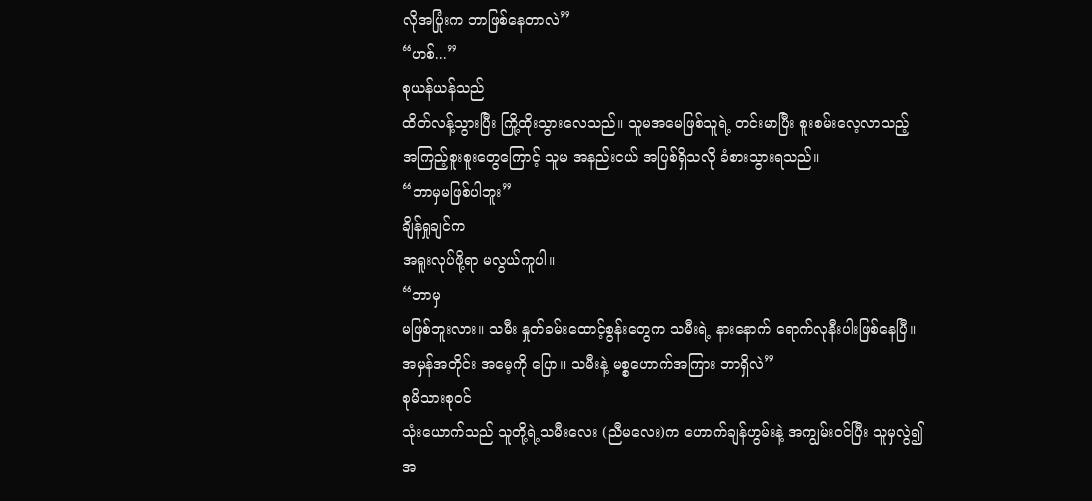လိုအပြုံးက ဘာဖြစ်နေတာလဲ”
“ဟစ်...”
စုယန်ယန်သည်
ထိတ်လန့်သွားပြီး ကြို့ထိုးသွားလေသည်။ သူမအမေဖြစ်သူရဲ့ တင်းမာပြီး စူးစမ်းလေ့လာသည့်
အကြည့်စူးစူးတွေကြောင့် သူမ အနည်းငယ် အပြစ်ရှိသလို ခံစားသွားရသည်။
“ဘာမှမဖြစ်ပါဘူး”
ချိန်ရှုချင်က
အရူးလုပ်ဖို့ရာ မလွယ်ကူပါ။
“ဘာမှ
မဖြစ်ဘူးလား။ သမီး နှုတ်ခမ်းထောင့်စွန်းတွေက သမီးရဲ့ နားနောက် ရောက်လုနီးပါးဖြစ်နေပြီ။
အမှန်အတိုင်း အမေ့ကို ပြော။ သမီးနဲ့ မစ္စဟောက်အကြား ဘာရှိလဲ”
စုမိသားစုဝင်
သုံးယောက်သည် သူတို့ရဲ့သမီးလေး (ညီမလေး)က ဟောက်ချန်ဟွမ်းနဲ့ အကျွမ်းဝင်ပြီး သူမှလွဲ၍
အ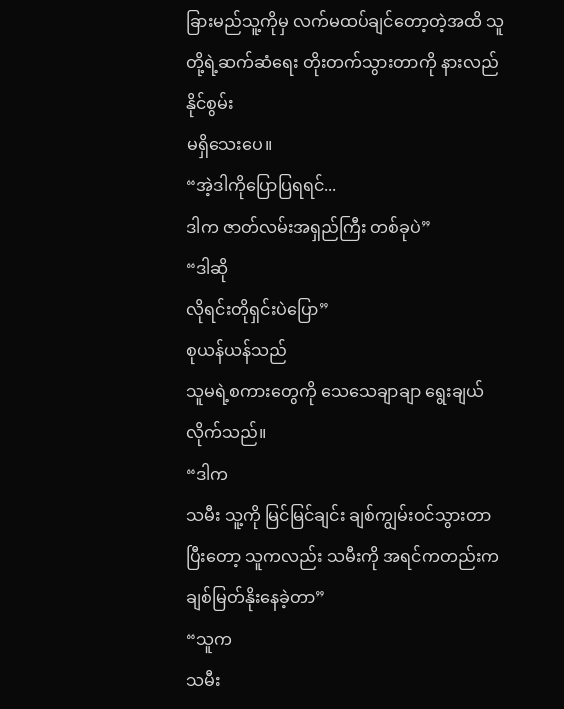ခြားမည်သူ့ကိုမှ လက်မထပ်ချင်တော့တဲ့အထိ သူတို့ရဲ့ဆက်ဆံရေး တိုးတက်သွားတာကို နားလည်နိုင်စွမ်း
မရှိသေးပေ။
“အဲ့ဒါကိုပြောပြရရင်...
ဒါက ဇာတ်လမ်းအရှည်ကြီး တစ်ခုပဲ”
“ဒါဆို
လိုရင်းတိုရှင်းပဲပြော”
စုယန်ယန်သည်
သူမရဲ့စကားတွေကို သေသေချာချာ ရွေးချယ်လိုက်သည်။
“ဒါက
သမီး သူ့ကို မြင်မြင်ချင်း ချစ်ကျွမ်းဝင်သွားတာ ပြီးတော့ သူကလည်း သမီးကို အရင်ကတည်းက
ချစ်မြတ်နိုးနေခဲ့တာ”
“သူက
သမီး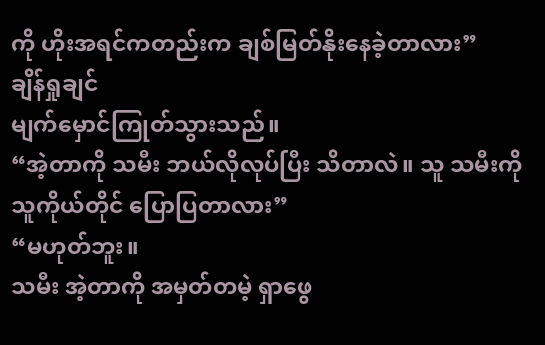ကို ဟိုးအရင်ကတည်းက ချစ်မြတ်နိုးနေခဲ့တာလား”
ချိန်ရှုချင်
မျက်မှောင်ကြုတ်သွားသည်။
“အဲ့တာကို သမီး ဘယ်လိုလုပ်ပြီး သိတာလဲ။ သူ သမီးကို
သူကိုယ်တိုင် ပြောပြတာလား”
“မဟုတ်ဘူး။
သမီး အဲ့တာကို အမှတ်တမဲ့ ရှာဖွေ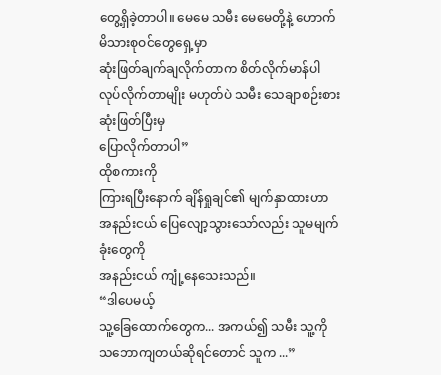တွေ့ရှိခဲ့တာပါ။ မေမေ သမီး မေမေတို့နဲ့ ဟောက်မိသားစုဝင်တွေရှေ့မှာ
ဆုံးဖြတ်ချက်ချလိုက်တာက စိတ်လိုက်မာန်ပါ လုပ်လိုက်တာမျိုး မဟုတ်ပဲ သမီး သေချာစဉ်းစားဆုံးဖြတ်ပြီးမှ
ပြောလိုက်တာပါ”
ထိုစကားကို
ကြားရပြီးနောက် ချိန်ရှုချင်၏ မျက်နှာထားဟာ အနည်းငယ် ပြေလျော့သွားသော်လည်း သူမမျက်ခုံးတွေကို
အနည်းငယ် ကျုံ့နေသေးသည်။
“ဒါပေမယ့်
သူ့ခြေထောက်တွေက... အကယ်၍ သမီး သူ့ကို သဘောကျတယ်ဆိုရင်တောင် သူက ...”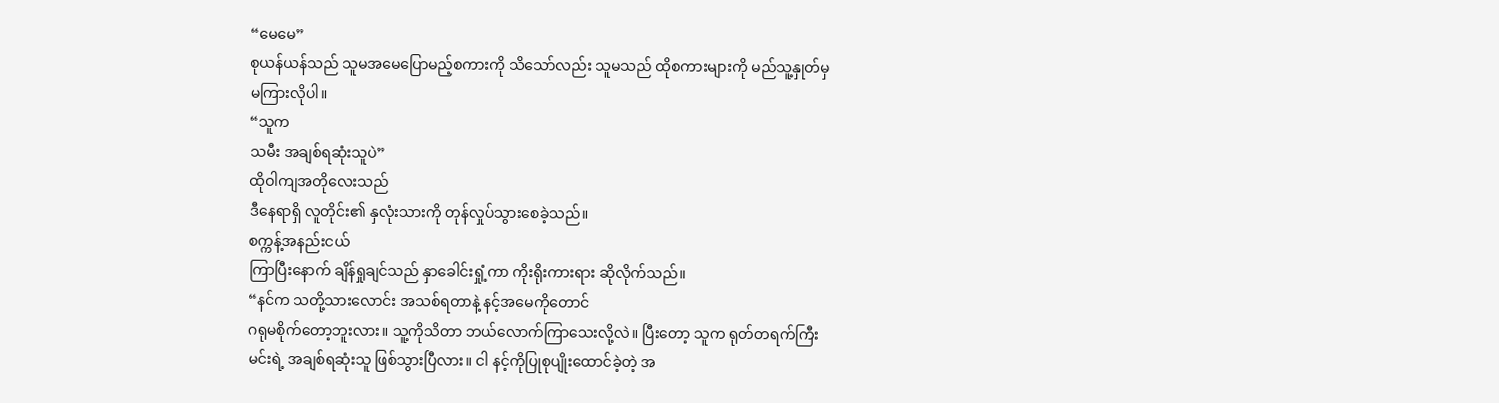“မေမေ”
စုယန်ယန်သည် သူမအမေပြောမည့်စကားကို သိသော်လည်း သူမသည် ထိုစကားများကို မည်သူ့နှုတ်မှ
မကြားလိုပါ။
“သူက
သမီး အချစ်ရဆုံးသူပဲ”
ထိုဝါကျအတိုလေးသည်
ဒီနေရာရှိ လူတိုင်း၏ နှလုံးသားကို တုန်လှုပ်သွားစေခဲ့သည်။
စက္ကန့်အနည်းငယ်
ကြာပြီးနောက် ချိန်ရှုချင်သည် နှာခေါင်းရှုံ့ကာ ကိုးရိုးကားရား ဆိုလိုက်သည်။
“နင်က သတို့သားလောင်း အသစ်ရတာနဲ့ နင့်အမေကိုတောင်
ဂရုမစိုက်တော့ဘူးလား။ သူ့ကိုသိတာ ဘယ်လောက်ကြာသေးလို့လဲ။ ပြီးတော့ သူက ရုတ်တရက်ကြီး
မင်းရဲ့ အချစ်ရဆုံးသူ ဖြစ်သွားပြီလား။ ငါ နင့်ကိုပြုစုပျိုးထောင်ခဲ့တဲ့ အ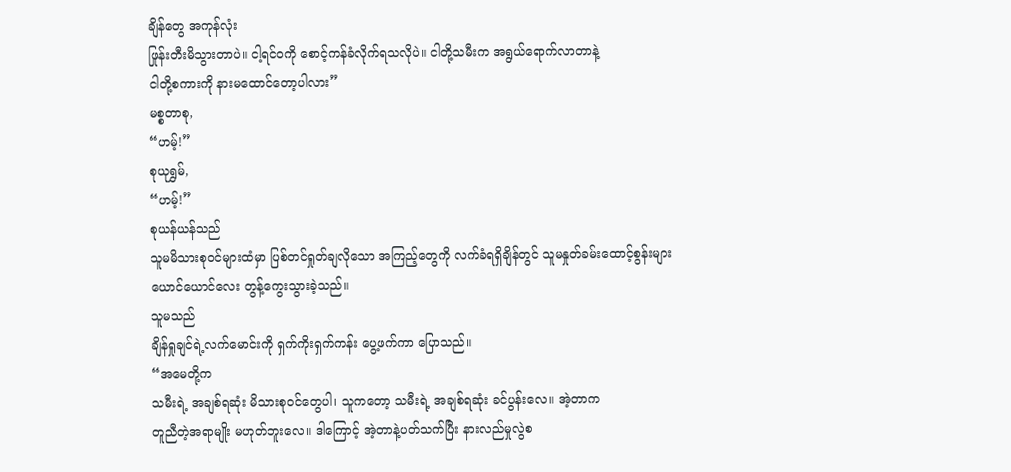ချိန်တွေ အကုန်လုံး
ဖြုန်းတီးမိသွားတာပဲ။ ငါ့ရင်ဝကို စောင့်ကန်ခံလိုက်ရသလိုပဲ။ ငါတို့သမီးက အရွယ်ရောက်လာတာနဲ့
ငါတို့စကားကို နားမထောင်တော့ပါလား”
မစ္စတာစု,
“ဟမ့်!”
စုယုရွှမ်,
“ဟမ့်!”
စုယန်ယန်သည်
သူမမိသားစုဝင်များထံမှာ ပြစ်တင်ရှုတ်ချလိုသော အကြည့်တွေကို လက်ခံရရှိချိန်တွင် သူမနှုတ်ခမ်းထောင့်စွန်းများ
ယောင်ယောင်လေး တွန့်ကွေးသွားခဲ့သည်။
သူမသည်
ချိန်ရှုချင်ရဲ့လက်မောင်းကို ရှက်ကိုးရှက်ကန်း ပွေ့ဖက်ကာ ပြောသည်။
“အမေတို့က
သမီးရဲ့ အချစ်ရဆုံး မိသားစုဝင်တွေပါ၊ သူကတော့ သမီးရဲ့ အချစ်ရဆုံး ခင်ပွန်းလေ။ အဲ့တာက
တူညီတဲ့အရာမျိုး မဟုတ်ဘူးလေ။ ဒါကြောင့် အဲ့တာနဲ့ပတ်သက်ပြီး နားလည်မှုလွဲစ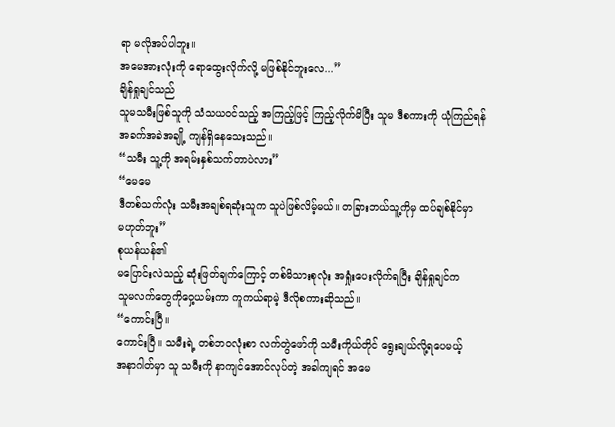ရာ မလိုအပ်ပါဘူး။
အမေအားလုံးကို ရောထွေးလိုက်လို့ မဖြစ်နိုင်ဘူးလေ...”
ချိန်ရှုချင်သည်
သူမသမီးဖြစ်သူကို သံသယဝင်သည့် အကြည့်ဖြင့် ကြည့်လိုက်မိပြီး သူမ ဒီစကားကို ယုံကြည်ရန်
အခက်အခဲအချို့ ကျန်ရှိနေသေးသည်။
“သမီး သူ့ကို အရမ်းနှစ်သက်တာပဲလား”
“မေမေ
ဒီတစ်သက်လုံး သမီးအချစ်ရဆုံးသူက သူပဲဖြစ်လိမ့်မယ်။ တခြားဘယ်သူ့ကိုမှ ထပ်ချစ်နိုင်မှာ
မဟုတ်ဘူး”
စုယန်ယန်၏
မပြောင်းလဲသည့် ဆုံးဖြတ်ချက်ကြောင့် တစ်မိသားစုလုံး အရှုံးပေးလိုက်ရပြီး ချိန်ရှုချင်က
သူမလက်တွေကိုဝှေ့ယမ်းကာ ကူကယ်ရာမဲ့ ဒီလိုစကားဆိုသည်။
“ကောင်းပြီ။
ကောင်းပြီ။ သမီးရဲ့ တစ်ဘဝလုံးစာ လက်တွဲဖော်ကို သမီးကိုယ်တိုင် ရွေးချယ်လို့ရပေမယ့်
အနာဂါတ်မှာ သူ သမီးကို နာကျင်အောင်လုပ်တဲ့ အခါကျရင် အမေ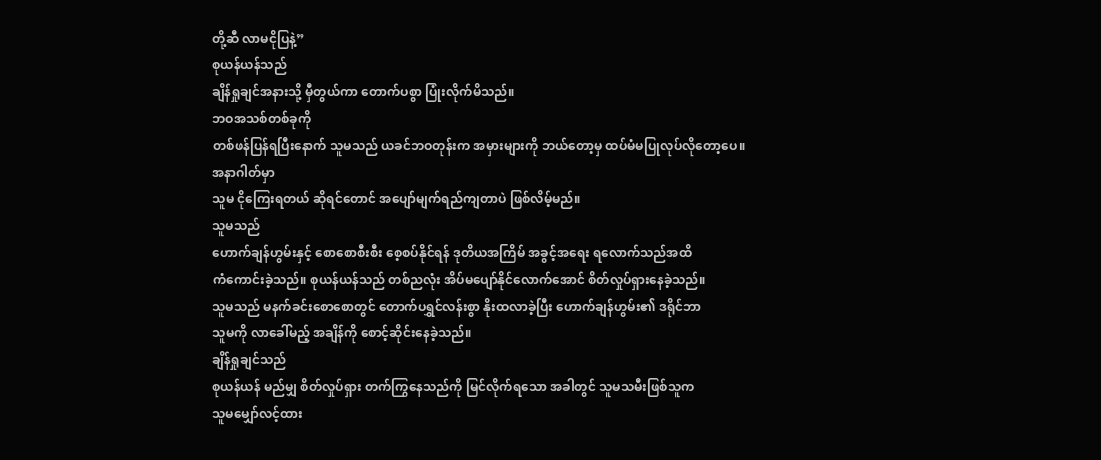တို့ဆီ လာမငိုပြနဲ့”
စုယန်ယန်သည်
ချိန်ရှုချင်အနားသို့ မှီတွယ်ကာ တောက်ပစွာ ပြုံးလိုက်မိသည်။
ဘဝအသစ်တစ်ခုကို
တစ်ဖန်ပြန်ရပြီးနောက် သူမသည် ယခင်ဘဝတုန်းက အမှားများကို ဘယ်တော့မှ ထပ်မံမပြုလုပ်လိုတော့ပေ။
အနာဂါတ်မှာ
သူမ ငိုကြေးရတယ် ဆိုရင်တောင် အပျော်မျက်ရည်ကျတာပဲ ဖြစ်လိမ့်မည်။
သူမသည်
ဟောက်ချန်ဟွမ်းနှင့် စောစောစီးစီး စေ့စပ်နိုင်ရန် ဒုတိယအကြိမ် အခွင့်အရေး ရလောက်သည်အထိ
ကံကောင်းခဲ့သည်။ စုယန်ယန်သည် တစ်ညလုံး အိပ်မပျော်နိုင်လောက်အောင် စိတ်လှုပ်ရှားနေခဲ့သည်။
သူမသည် မနက်ခင်းစောစောတွင် တောက်ပရွှင်လန်းစွာ နိုးထလာခဲ့ပြီး ဟောက်ချန်ဟွမ်း၏ ဒရိုင်ဘာ
သူမကို လာခေါ်မည့် အချိန်ကို စောင့်ဆိုင်းနေခဲ့သည်။
ချိန်ရှုချင်သည်
စုယန်ယန် မည်မျှ စိတ်လှုပ်ရှား တက်ကြွနေသည်ကို မြင်လိုက်ရသော အခါတွင် သူမသမီးဖြစ်သူက
သူမမျှော်လင့်ထား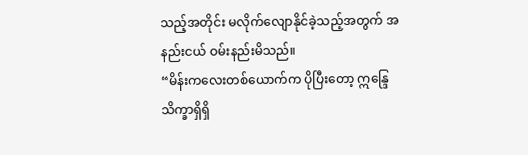သည့်အတိုင်း မလိုက်လျောနိုင်ခဲ့သည့်အတွက် အနည်းငယ် ဝမ်းနည်းမိသည်။
“မိန်းကလေးတစ်ယောက်က ပိုပြီးတော့ ဣန္ဒြေသိက္ခာရှိရှိ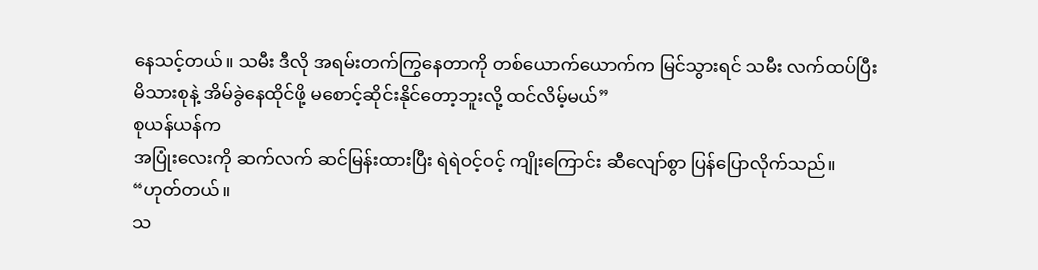နေသင့်တယ်။ သမီး ဒီလို အရမ်းတက်ကြွနေတာကို တစ်ယောက်ယောက်က မြင်သွားရင် သမီး လက်ထပ်ပြီး
မိသားစုနဲ့ အိမ်ခွဲနေထိုင်ဖို့ မစောင့်ဆိုင်းနိုင်တော့ဘူးလို့ ထင်လိမ့်မယ်”
စုယန်ယန်က
အပြုံးလေးကို ဆက်လက် ဆင်မြန်းထားပြီး ရဲရဲဝင့်ဝင့် ကျိုးကြောင်း ဆီလျော်စွာ ပြန်ပြောလိုက်သည်။
“ဟုတ်တယ်။
သ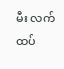မီး လက်ထပ်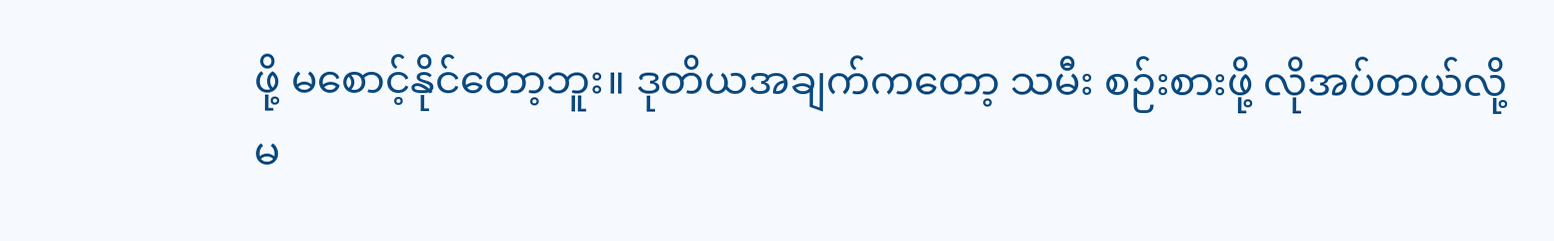ဖို့ မစောင့်နိုင်တော့ဘူး။ ဒုတိယအချက်ကတော့ သမီး စဉ်းစားဖို့ လိုအပ်တယ်လို့
မ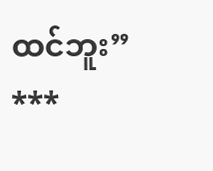ထင်ဘူး”
***